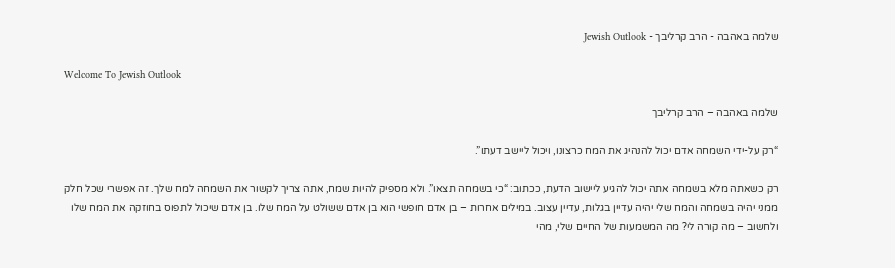שלמה באהבה - הרב קרליבך - Jewish Outlook

Welcome To Jewish Outlook

שלמה באהבה – הרב קרליבך

“רק על-ידי השמחה אדם יכול להנהיג את המח כרצונו, ויכול ליישב דעתו”.

רק כשאתה מלא בשמחה אתה יכול להגיע ליישוב הדעת, ככתוב: “כי בשמחה תצאו”. ולא מספיק להיות שמח, אתה צריך לקשור את השמחה למח שלך. זה אפשרי שכל חלק ממני יהיה בשמחה והמח שלי יהיה עדיין בגלות, עדיין עצוב. במילים אחרות – בן אדם חופשי הוא בן אדם ששולט על המח שלו. בן אדם שיכול לתפוס בחוזקה את המח שלו ולחשוב – מה קורה לי? מה המשמעות של החיים שלי, מהי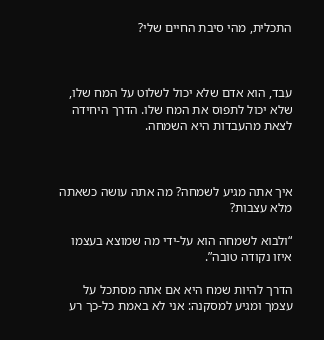התכלית, מהי סיבת החיים שלי?



עבד, הוא אדם שלא יכול לשלוט על המח שלו, שלא יכול לתפוס את המח שלו. הדרך היחידה לצאת מהעבדות היא השמחה.



איך אתה מגיע לשמחה? מה אתה עושה כשאתה מלא עצבות?

“ולבוא לשמחה הוא על-ידי מה שמוצא בעצמו איזו נקודה טובה”.

הדרך להיות שמח היא אם אתה מסתכל על עצמך ומגיע למסקנה: אני לא באמת כל-כך רע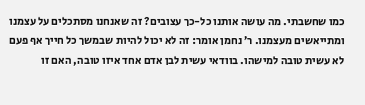כמו שחשבתי. מה עושה אותנו כל-כך עצובים? זה שאנחנו מסתכלים על עצמנו ומתייאשים מעצמנו. ר’ נחמן אומר: זה לא יכול להיות שבמשך כל חייך אף פעם לא עשית טובה למישהו. בוודאי עשית לבן אדם אחד איזו טובה, האם זו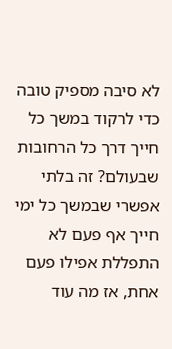לא סיבה מספיק טובה כדי לרקוד במשך כל חייך דרך כל הרחובות שבעולם? זה בלתי אפשרי שבמשך כל ימי חייך אף פעם לא התפללת אפילו פעם אחת, אז מה עוד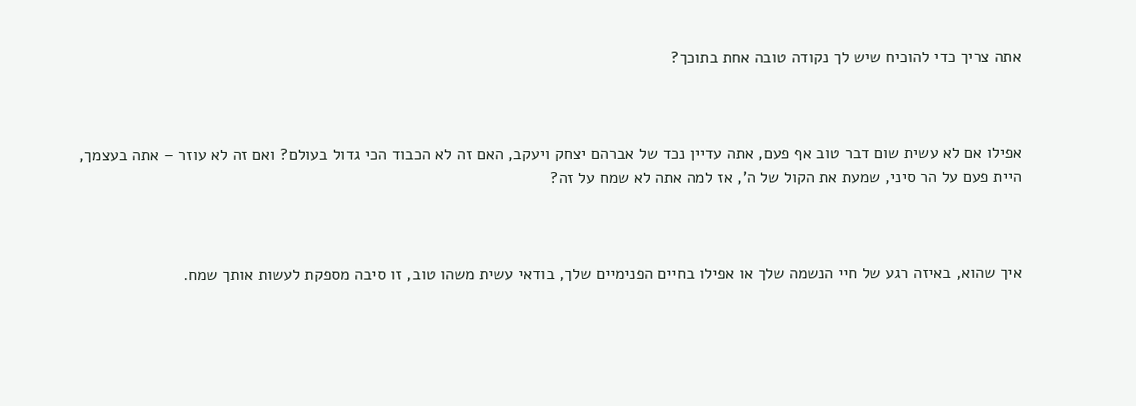אתה צריך כדי להוכיח שיש לך נקודה טובה אחת בתוכך?



אפילו אם לא עשית שום דבר טוב אף פעם, אתה עדיין נכד של אברהם יצחק ויעקב, האם זה לא הכבוד הכי גדול בעולם? ואם זה לא עוזר – אתה בעצמך, היית פעם על הר סיני, שמעת את הקול של ה’, אז למה אתה לא שמח על זה?



איך שהוא, באיזה רגע של חיי הנשמה שלך או אפילו בחיים הפנימיים שלך, בודאי עשית משהו טוב, זו סיבה מספקת לעשות אותך שמח.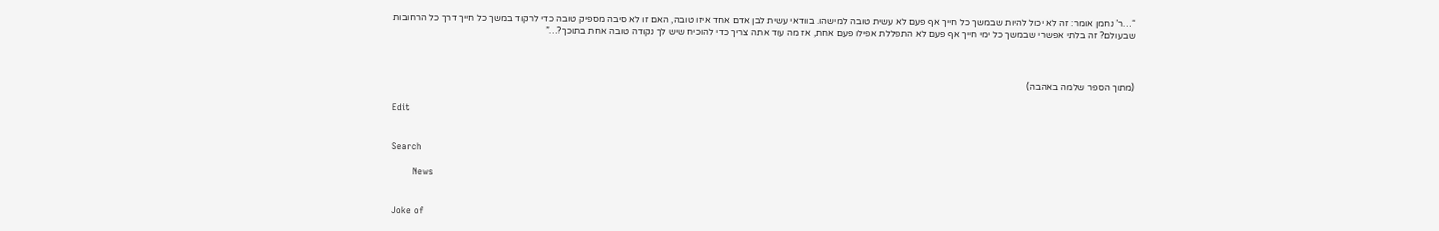“…ר’ נחמן אומר: זה לא יכול להיות שבמשך כל חייך אף פעם לא עשית טובה למישהו. בוודאי עשית לבן אדם אחד איזו טובה, האם זו לא סיבה מספיק טובה כדי לרקוד במשך כל חייך דרך כל הרחובות שבעולם? זה בלתי אפשרי שבמשך כל ימי חייך אף פעם לא התפללת אפילו פעם אחת, אז מה עוד אתה צריך כדי להוכיח שיש לך נקודה טובה אחת בתוכך?…”



(מתוך הספר שלמה באהבה)

Edit


Search

       News


Joke of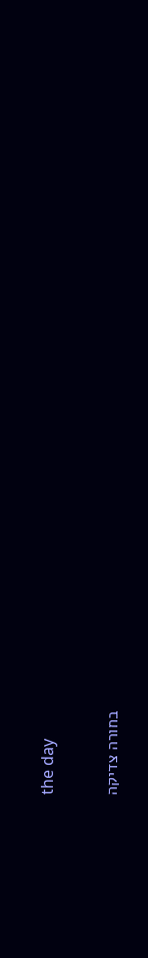the day

בחורה צדיקה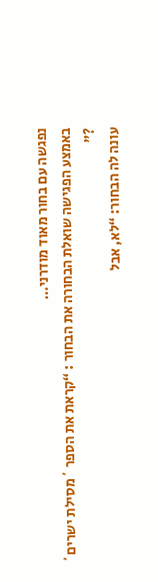נפגשה עם בחור מאוד מודרני…
באמצע הפגישה שואלת הבחורה את הבחור : “קראת את הספר ´מסילת ישרים´ ?”
עונה לה הבחור: “לא, אבל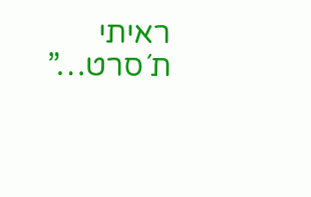ראיתי ת´סרט…”